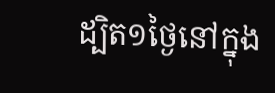ដ្បិត១ថ្ងៃនៅក្នុង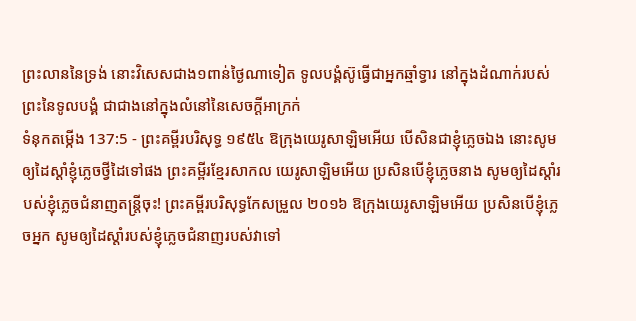ព្រះលាននៃទ្រង់ នោះវិសេសជាង១ពាន់ថ្ងៃណាទៀត ទូលបង្គំស៊ូធ្វើជាអ្នកឆ្មាំទ្វារ នៅក្នុងដំណាក់របស់ព្រះនៃទូលបង្គំ ជាជាងនៅក្នុងលំនៅនៃសេចក្ដីអាក្រក់
ទំនុកតម្កើង 137:5 - ព្រះគម្ពីរបរិសុទ្ធ ១៩៥៤ ឱក្រុងយេរូសាឡិមអើយ បើសិនជាខ្ញុំភ្លេចឯង នោះសូមឲ្យដៃស្តាំខ្ញុំភ្លេចថ្វីដៃទៅផង ព្រះគម្ពីរខ្មែរសាកល យេរូសាឡិមអើយ ប្រសិនបើខ្ញុំភ្លេចនាង សូមឲ្យដៃស្ដាំរបស់ខ្ញុំភ្លេចជំនាញតន្ត្រីចុះ! ព្រះគម្ពីរបរិសុទ្ធកែសម្រួល ២០១៦ ឱក្រុងយេរូសាឡិមអើយ ប្រសិនបើខ្ញុំភ្លេចអ្នក សូមឲ្យដៃស្តាំរបស់ខ្ញុំភ្លេចជំនាញរបស់វាទៅ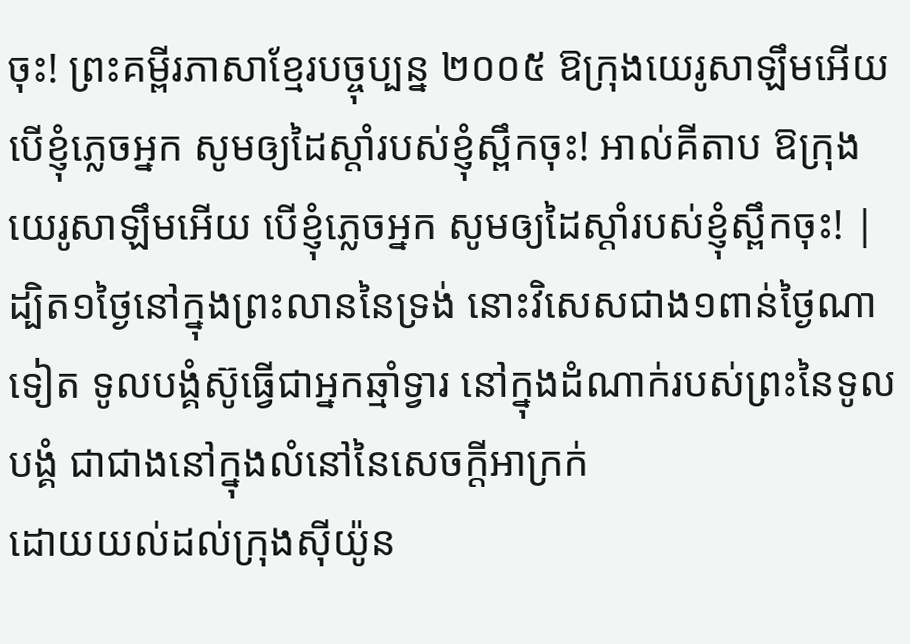ចុះ! ព្រះគម្ពីរភាសាខ្មែរបច្ចុប្បន្ន ២០០៥ ឱក្រុងយេរូសាឡឹមអើយ បើខ្ញុំភ្លេចអ្នក សូមឲ្យដៃស្ដាំរបស់ខ្ញុំស្ពឹកចុះ! អាល់គីតាប ឱក្រុងយេរូសាឡឹមអើយ បើខ្ញុំភ្លេចអ្នក សូមឲ្យដៃស្ដាំរបស់ខ្ញុំស្ពឹកចុះ! |
ដ្បិត១ថ្ងៃនៅក្នុងព្រះលាននៃទ្រង់ នោះវិសេសជាង១ពាន់ថ្ងៃណាទៀត ទូលបង្គំស៊ូធ្វើជាអ្នកឆ្មាំទ្វារ នៅក្នុងដំណាក់របស់ព្រះនៃទូលបង្គំ ជាជាងនៅក្នុងលំនៅនៃសេចក្ដីអាក្រក់
ដោយយល់ដល់ក្រុងស៊ីយ៉ូន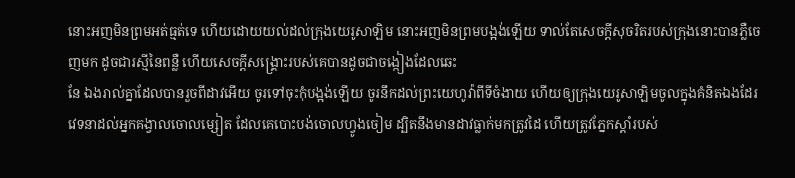នោះអញមិនព្រមអត់ធ្មត់ទេ ហើយដោយយល់ដល់ក្រុងយេរូសាឡិម នោះអញមិនព្រមបង្អង់ឡើយ ទាល់តែសេចក្ដីសុចរិតរបស់ក្រុងនោះបានភ្លឺចេញមក ដូចជារស្មីនៃពន្លឺ ហើយសេចក្ដីសង្គ្រោះរបស់គេបានដូចជាចង្កៀងដែលឆេះ
នែ ឯងរាល់គ្នាដែលបានរួចពីដាវអើយ ចូរទៅចុះកុំបង្អង់ឡើយ ចូរនឹកដល់ព្រះយេហូវ៉ាពីទីចំងាយ ហើយឲ្យក្រុងយេរូសាឡិមចូលក្នុងគំនិតឯងដែរ
វេទនាដល់អ្នកគង្វាលចោលម្សៀត ដែលគេបោះបង់ចោលហ្វូងចៀម ដ្បិតនឹងមានដាវធ្លាក់មកត្រូវដៃ ហើយត្រូវភ្នែកស្តាំរបស់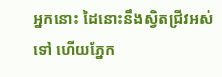អ្នកនោះ ដៃនោះនឹងស្វិតជ្រីវអស់ទៅ ហើយភ្នែក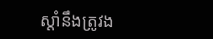ស្តាំនឹងត្រូវង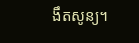ងឹតសូន្យ។